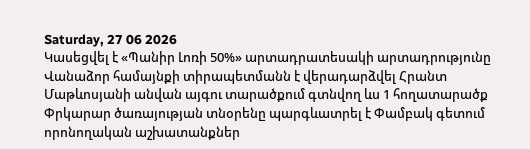Saturday, 27 06 2026
Կասեցվել է «Պանիր Լոռի 50%» արտադրատեսակի արտադրությունը
Վանաձոր համայնքի տիրապետմանն է վերադարձվել Հրանտ Մաթևոսյանի անվան այգու տարածքում գտնվող ևս 1 հողատարածք
Փրկարար ծառայության տնօրենը պարգևատրել է Փամբակ գետում որոնողական աշխատանքներ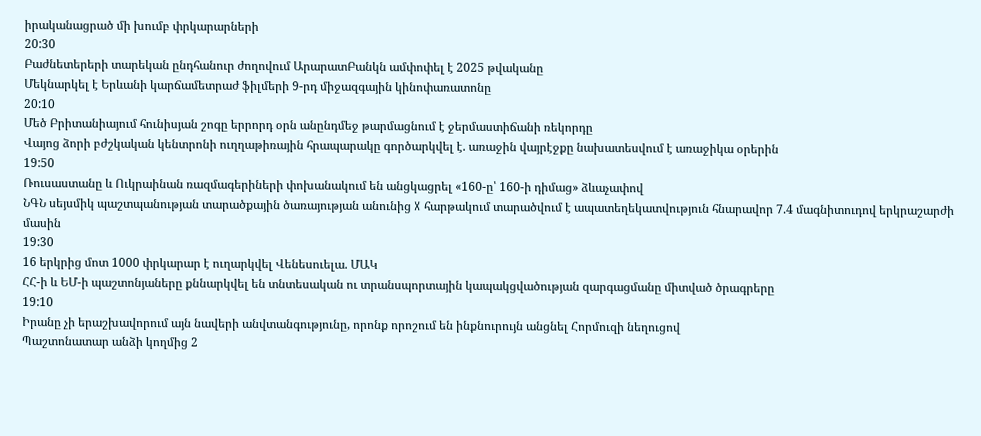իրականացրած մի խումբ փրկարարների
20:30
Բաժնետերերի տարեկան ընդհանուր ժողովում ԱրարատԲանկն ամփոփել է 2025 թվականը
Մեկնարկել է Երևանի կարճամետրաժ ֆիլմերի 9-րդ միջազգային կինոփառատոնը
20:10
Մեծ Բրիտանիայում հունիսյան շոգը երրորդ օրն անընդմեջ թարմացնում է ջերմաստիճանի ռեկորդը
Վայոց ձորի բժշկական կենտրոնի ուղղաթիռային հրապարակը գործարկվել է. առաջին վայրէջքը նախատեսվում է առաջիկա օրերին
19:50
Ռուսաստանը և Ուկրաինան ռազմագերիների փոխանակում են անցկացրել «160-ը՝ 160-ի դիմաց» ձևաչափով
ՆԳՆ սեյսմիկ պաշտպանության տարածքային ծառայության անունից X հարթակում տարածվում է ապատեղեկատվություն հնարավոր 7.4 մագնիտուդով երկրաշարժի մասին
19:30
16 երկրից մոտ 1000 փրկարար է ուղարկվել Վենեսուելա. ՄԱԿ
ՀՀ-ի և ԵՄ-ի պաշտոնյաները քննարկվել են տնտեսական ու տրանսպորտային կապակցվածության զարգացմանը միտված ծրագրերը
19:10
Իրանը չի երաշխավորում այն նավերի անվտանգությունը, որոնք որոշում են ինքնուրույն անցնել Հորմուզի նեղուցով
Պաշտոնատար անձի կողմից 2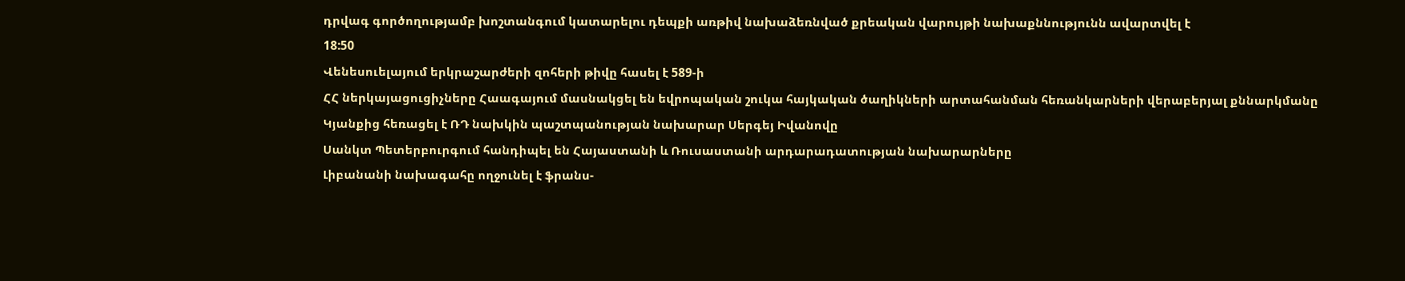դրվագ գործողությամբ խոշտանգում կատարելու դեպքի առթիվ նախաձեռնված քրեական վարույթի նախաքննությունն ավարտվել է
18:50
Վենեսուելայում երկրաշարժերի զոհերի թիվը հասել է 589-ի
ՀՀ ներկայացուցիչները Հաագայում մասնակցել են եվրոպական շուկա հայկական ծաղիկների արտահանման հեռանկարների վերաբերյալ քննարկմանը
Կյանքից հեռացել է ՌԴ նախկին պաշտպանության նախարար Սերգեյ Իվանովը
Սանկտ Պետերբուրգում հանդիպել են Հայաստանի և Ռուսաստանի արդարադատության նախարարները
Լիբանանի նախագահը ողջունել է ֆրանս-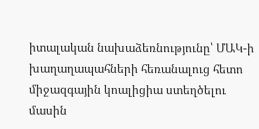իտալական նախաձեռնությունը՝ ՄԱԿ-ի խաղաղապահների հեռանալուց հետո միջազգային կոալիցիա ստեղծելու մասին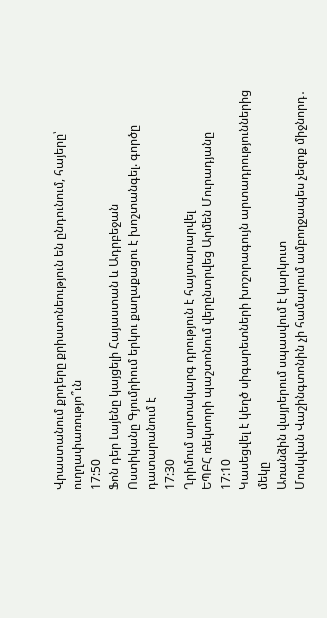Վրաստանում քրդերը քրիստոնեություն են ընդունում, հայերը՝ ուղղափառությո՞ւն
17:50
Ֆոն դեր Լայենը կայցելի Հայաստան և Ադրբեջան
Ոստիկանը Գյումրիում երկու քաղաքացու է խոշտանգել. գործը դատարանում է
17:30
Ղրիմում արտակարգ դրություն է հայտարարվել
ԵՊԲՀ ռեկտորի պաշտոնում վերընտրվեց Արմեն Մուրադյանը
17:10
Կասեցվել է կեղծ սիգարետների խոշորագույն արտադրություններից մեկը
Առանձին վայրերում սպասվում է կարկուտ
Մոսկվան Վաշինգտոնին չի համարում ամբողջապես չեզոք միջնորդ․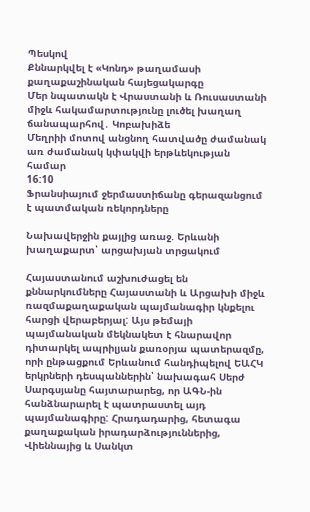Պեսկով
Քննարկվել է «Կոնդ» թաղամասի քաղաքաշինական հայեցակարգը
Մեր նպատակն է Վրաստանի և Ռուսաստանի միջև հակամարտությունը լուծել խաղաղ ճանապարհով․ Կոբախիձե
Մեղրիի մոտով անցնող հատվածը ժամանակ առ ժամանակ կփակվի երթևեկության համար
16:10
Ֆրանսիայում ջերմաստիճանը գերազանցում է պատմական ռեկորդները

Նախավերջին քայլից առաջ. Երևանի խաղաքարտ՝ արցախյան տրցակում

Հայաստանում աշխուժացել են քննարկումները Հայաստանի և Արցախի միջև ռազմաքաղաքական պայմանագիր կնքելու հարցի վերաբերյալ: Այս թեմայի պայմանական մեկնակետ է հնարավոր դիտարկել ապրիլյան քառօրյա պատերազմը, որի ընթացքում Երևանում հանդիպելով ԵԱՀԿ երկրների դեսպաններին՝ նախագահ Սերժ Սարգսյանը հայտարարեց, որ ԱԳՆ-ին հանձնարարել է պատրաստել այդ պայմանագիրը: Հրադադարից, հետագա քաղաքական իրադարձություններից, Վիեննայից և Սանկտ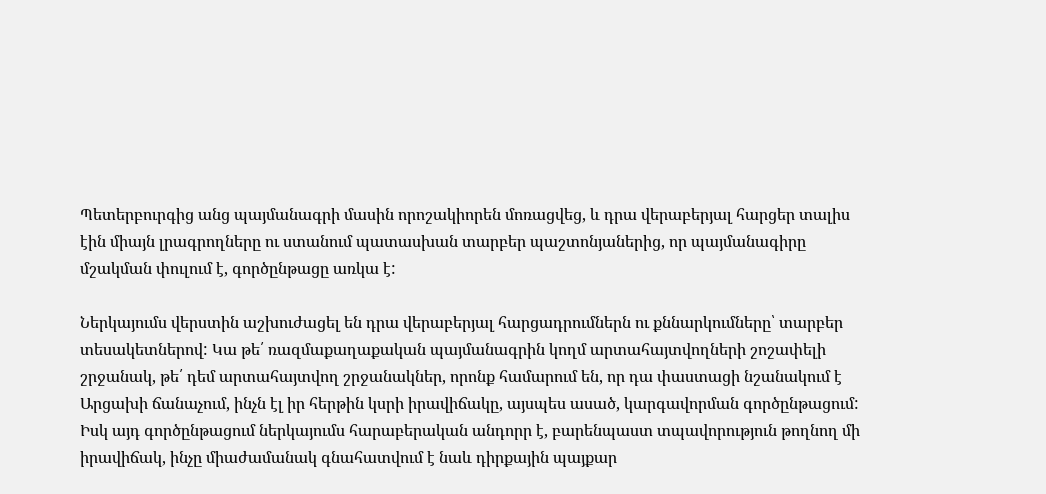Պետերբուրգից անց պայմանագրի մասին որոշակիորեն մոռացվեց, և դրա վերաբերյալ հարցեր տալիս էին միայն լրագրողները ու ստանում պատասխան տարբեր պաշտոնյաներից, որ պայմանագիրը մշակման փուլում է, գործընթացը առկա է:

Ներկայումս վերստին աշխուժացել են դրա վերաբերյալ հարցադրումներն ու քննարկումները՝ տարբեր տեսակետներով: Կա թե՛ ռազմաքաղաքական պայմանագրին կողմ արտահայտվողների շոշափելի շրջանակ, թե՛ դեմ արտահայտվող շրջանակներ, որոնք համարում են, որ դա փաստացի նշանակում է Արցախի ճանաչում, ինչն էլ իր հերթին կսրի իրավիճակը, այսպես ասած, կարգավորման գործընթացում: Իսկ այդ գործընթացում ներկայումս հարաբերական անդորր է, բարենպաստ տպավորություն թողնող մի իրավիճակ, ինչը միաժամանակ գնահատվում է նաև դիրքային պայքար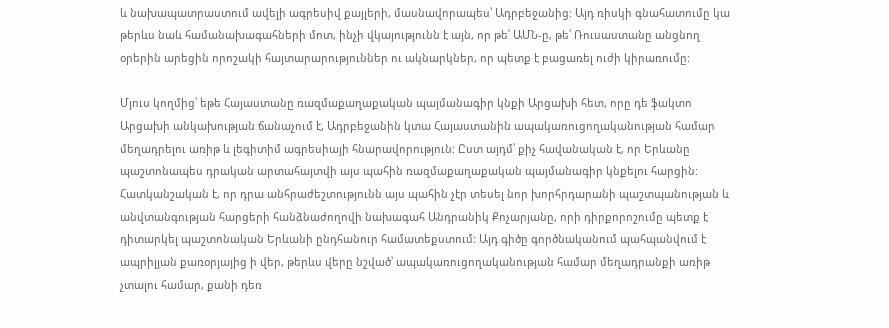և նախապատրաստում ավելի ագրեսիվ քայլերի, մասնավորապես՝ Ադրբեջանից: Այդ ռիսկի գնահատումը կա թերևս նաև համանախագահների մոտ, ինչի վկայությունն է այն, որ թե՛ ԱՄՆ-ը, թե՛ Ռուսաստանը անցնող օրերին արեցին որոշակի հայտարարություններ ու ակնարկներ, որ պետք է բացառել ուժի կիրառումը:

Մյուս կողմից՝ եթե Հայաստանը ռազմաքաղաքական պայմանագիր կնքի Արցախի հետ, որը դե ֆակտո Արցախի անկախության ճանաչում է, Ադրբեջանին կտա Հայաստանին ապակառուցողականության համար մեղադրելու առիթ և լեգիտիմ ագրեսիայի հնարավորություն: Ըստ այդմ՝ քիչ հավանական է, որ Երևանը պաշտոնապես դրական արտահայտվի այս պահին ռազմաքաղաքական պայմանագիր կնքելու հարցին: Հատկանշական է, որ դրա անհրաժեշտությունն այս պահին չէր տեսել նոր խորհրդարանի պաշտպանության և անվտանգության հարցերի հանձնաժողովի նախագահ Անդրանիկ Քոչարյանը, որի դիրքորոշումը պետք է դիտարկել պաշտոնական Երևանի ընդհանուր համատեքստում: Այդ գիծը գործնականում պահպանվում է ապրիլյան քառօրյայից ի վեր, թերևս վերը նշված՝ ապակառուցողականության համար մեղադրանքի առիթ չտալու համար, քանի դեռ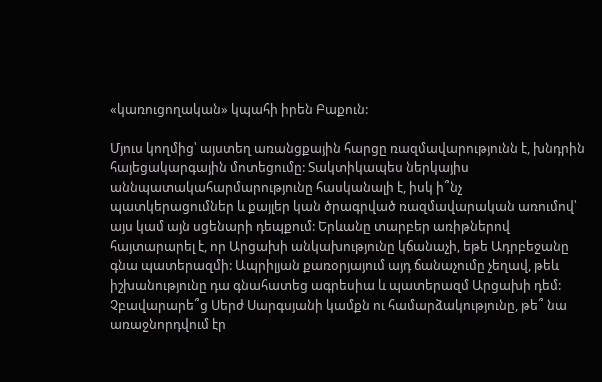«կառուցողական» կպահի իրեն Բաքուն:

Մյուս կողմից՝ այստեղ առանցքային հարցը ռազմավարությունն է, խնդրին հայեցակարգային մոտեցումը: Տակտիկապես ներկայիս աննպատակահարմարությունը հասկանալի է, իսկ ի՞նչ պատկերացումներ և քայլեր կան ծրագրված ռազմավարական առումով՝ այս կամ այն սցենարի դեպքում: Երևանը տարբեր առիթներով հայտարարել է, որ Արցախի անկախությունը կճանաչի, եթե Ադրբեջանը գնա պատերազմի: Ապրիլյան քառօրյայում այդ ճանաչումը չեղավ, թեև իշխանությունը դա գնահատեց ագրեսիա և պատերազմ Արցախի դեմ: Չբավարարե՞ց Սերժ Սարգսյանի կամքն ու համարձակությունը, թե՞ նա առաջնորդվում էր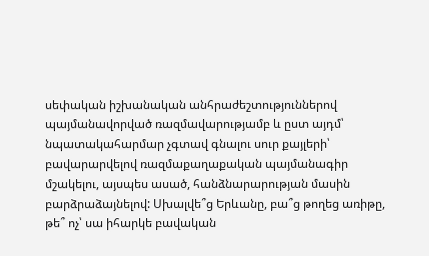սեփական իշխանական անհրաժեշտություններով պայմանավորված ռազմավարությամբ և ըստ այդմ՝ նպատակահարմար չգտավ գնալու սուր քայլերի՝ բավարարվելով ռազմաքաղաքական պայմանագիր մշակելու, այսպես ասած, հանձնարարության մասին բարձրաձայնելով: Սխալվե՞ց Երևանը, բա՞ց թողեց առիթը, թե՞ ոչ՝ սա իհարկե բավական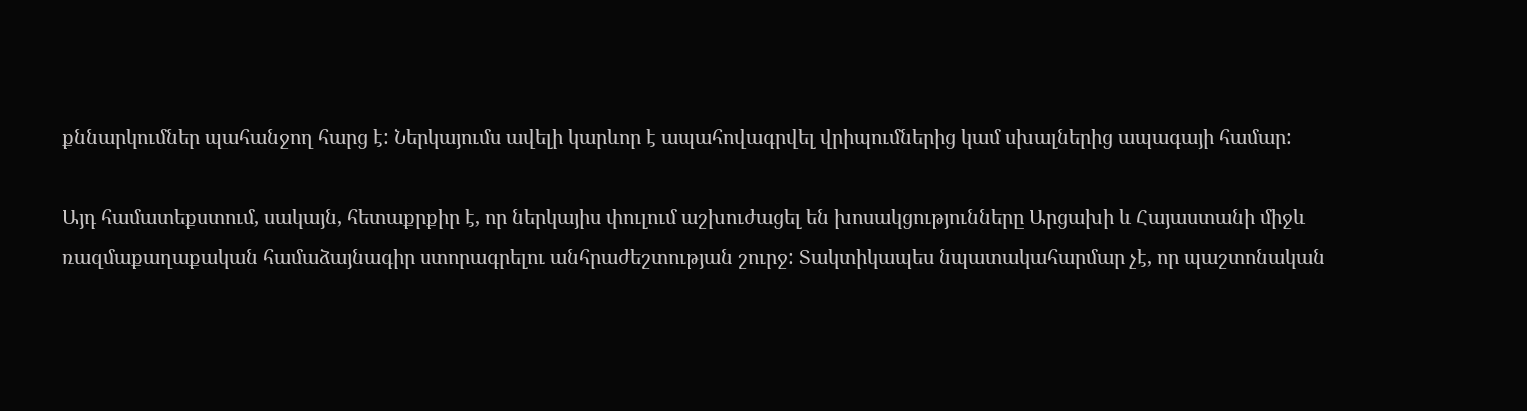քննարկումներ պահանջող հարց է: Ներկայումս ավելի կարևոր է ապահովագրվել վրիպումներից կամ սխալներից ապագայի համար:

Այդ համատեքստում, սակայն, հետաքրքիր է, որ ներկայիս փուլում աշխուժացել են խոսակցությունները Արցախի և Հայաստանի միջև ռազմաքաղաքական համաձայնագիր ստորագրելու անհրաժեշտության շուրջ: Տակտիկապես նպատակահարմար չէ, որ պաշտոնական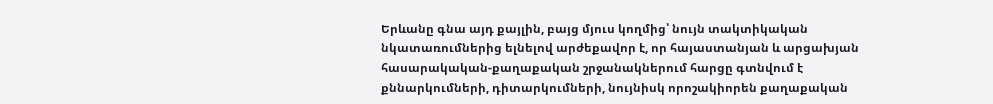Երևանը գնա այդ քայլին, բայց մյուս կողմից՝ նույն տակտիկական նկատառումներից ելնելով արժեքավոր է, որ հայաստանյան և արցախյան հասարակական-քաղաքական շրջանակներում հարցը գտնվում է քննարկումների, դիտարկումների, նույնիսկ որոշակիորեն քաղաքական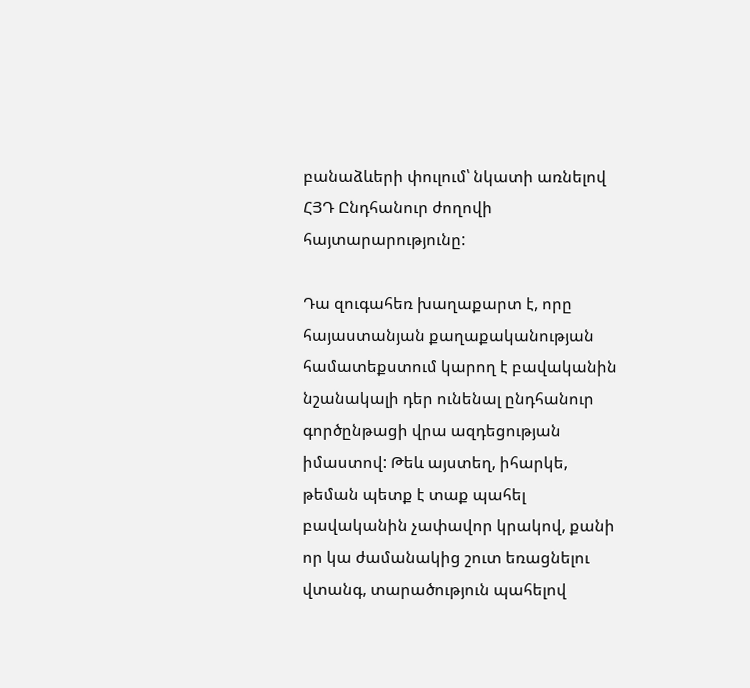բանաձևերի փուլում՝ նկատի առնելով ՀՅԴ Ընդհանուր ժողովի հայտարարությունը:

Դա զուգահեռ խաղաքարտ է, որը հայաստանյան քաղաքականության համատեքստում կարող է բավականին նշանակալի դեր ունենալ ընդհանուր գործընթացի վրա ազդեցության իմաստով: Թեև այստեղ, իհարկե, թեման պետք է տաք պահել բավականին չափավոր կրակով, քանի որ կա ժամանակից շուտ եռացնելու վտանգ, տարածություն պահելով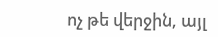ոչ թե վերջին, այլ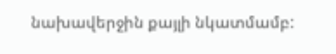նախավերջին քայլի նկատմամբ: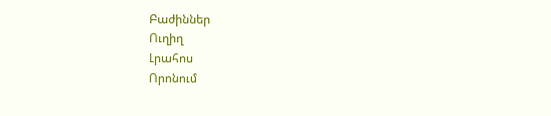Բաժիններ
Ուղիղ
Լրահոս
Որոնում